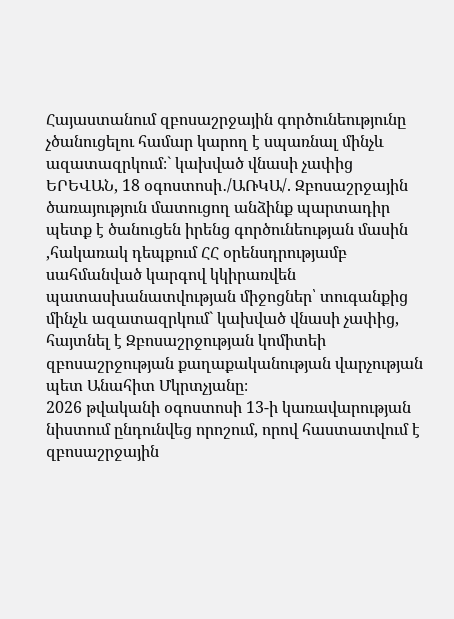Հայաստանում զբոսաշրջային գործունեությունը չծանուցելու համար կարող է սպառնալ մինչև ազատազրկում։` կախված վնասի չափից
ԵՐԵՎԱՆ, 18 օգոստոսի․/ԱՌԿԱ/. Զբոսաշրջային ծառայություն մատուցող անձինք պարտադիր պետք է ծանուցեն իրենց գործունեության մասին ,հակառակ դեպքում ՀՀ օրենսդրությամբ սահմանված կարգով կկիրառվեն պատասխանատվության միջոցներ՝ տուգանքից մինչև ազատազրկում` կախված վնասի չափից, հայտնել է Զբոսաշրջության կոմիտեի զբոսաշրջության քաղաքականության վարչության պետ Անահիտ Մկրտչյանը։
2026 թվականի օգոստոսի 13-ի կառավարության նիստում ընդունվեց որոշում, որով հաստատվում է զբոսաշրջային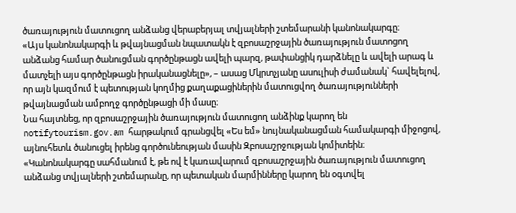ծառայություն մատուցող անձանց վերաբերյալ տվյալների շտեմարանի կանոնակարգը։
«Այս կանոնակարգի և թվայնացման նպատակն է զբոսաշրջային ծառայություն մատոցող անձանց համար ծանուցման գործընթացն ավելի պարզ, թափանցիկ դարձնելը և ավելի արագ և մատչելի այս գործընթացն իրականացնելը», – ասաց Մկրտչյանը ասուլիսի ժամանակ` հավելելով, որ այն կազմում է պետության կողմից քաղաքացիներին մատուցվող ծառայությունների թվայնացման ամբողջ գործընթացի մի մասը։
Նա հայտնեց, որ զբոսաշրջային ծառայություն մատուցող անձինք կարող են notifytourism.gov.am հարթակում գրանցվել «Ես եմ» նույնականացման համակարգի միջոցով, այնուհետև ծանուցել իրենց գործունեության մասին Զբոսաշրջության կոմիտեին։
«Կանոնակարգը սահմանում է, թե ով է կառավարում զբոսաշրջային ծառայություն մատուցող անձանց տվյալների շտեմարանը, որ պետական մարմինները կարող են օգտվել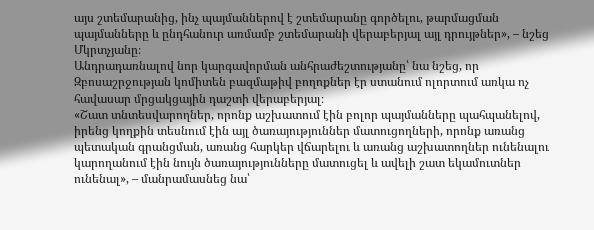այս շտեմարանից, ինչ պայմաններով է շտեմարանը գործելու, թարմացման պայմանները և ընդհանուր առմամբ շտեմարանի վերաբերյալ այլ դրույթներ», – նշեց Մկրտչյանը։
Անդրադառնալով նոր կարգավորման անհրաժեշտությանը՝ նա նշեց, որ Զբոսաշրջության կոմիտեն բազմաթիվ բողոքներ էր ստանում ոլորտում առկա ոչ հավասար մրցակցային դաշտի վերաբերյալ։
«Շատ տնտեսվարողներ, որոնք աշխատում էին բոլոր պայմանները պահպանելով, իրենց կողքին տեսնում էին այլ ծառայություններ մատուցողների, որոնք առանց պետական գրանցման, առանց հարկեր վճարելու և առանց աշխատողներ ունենալու կարողանում էին նույն ծառայությունները մատուցել և ավելի շատ եկամուտներ ունենալ», – մանրամասնեց նա՝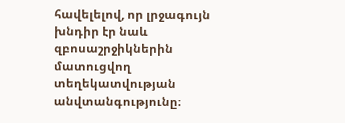հավելելով, որ լրջագույն խնդիր էր նաև զբոսաշրջիկներին մատուցվող տեղեկատվության անվտանգությունը։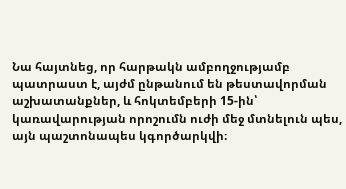Նա հայտնեց, որ հարթակն ամբողջությամբ պատրաստ է, այժմ ընթանում են թեստավորման աշխատանքներ, և հոկտեմբերի 15-ին՝ կառավարության որոշումն ուժի մեջ մտնելուն պես, այն պաշտոնապես կգործարկվի։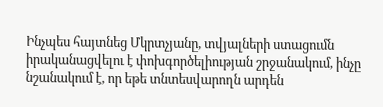Ինչպես հայտնեց Մկրտչյանը, տվյալների ստացումն իրականացվելու է փոխգործելիության շրջանակում, ինչը նշանակում է, որ եթե տնտեսվարողն արդեն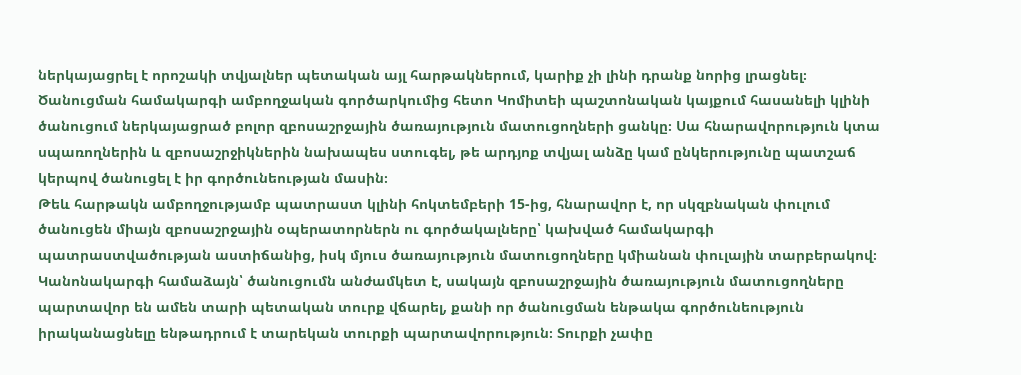ներկայացրել է որոշակի տվյալներ պետական այլ հարթակներում, կարիք չի լինի դրանք նորից լրացնել։
Ծանուցման համակարգի ամբողջական գործարկումից հետո Կոմիտեի պաշտոնական կայքում հասանելի կլինի ծանուցում ներկայացրած բոլոր զբոսաշրջային ծառայություն մատուցողների ցանկը։ Սա հնարավորություն կտա սպառողներին և զբոսաշրջիկներին նախապես ստուգել, թե արդյոք տվյալ անձը կամ ընկերությունը պատշաճ կերպով ծանուցել է իր գործունեության մասին։
Թեև հարթակն ամբողջությամբ պատրաստ կլինի հոկտեմբերի 15-ից, հնարավոր է, որ սկզբնական փուլում ծանուցեն միայն զբոսաշրջային օպերատորներն ու գործակալները՝ կախված համակարգի պատրաստվածության աստիճանից, իսկ մյուս ծառայություն մատուցողները կմիանան փուլային տարբերակով։
Կանոնակարգի համաձայն՝ ծանուցումն անժամկետ է, սակայն զբոսաշրջային ծառայություն մատուցողները պարտավոր են ամեն տարի պետական տուրք վճարել, քանի որ ծանուցման ենթակա գործունեություն իրականացնելը ենթադրում է տարեկան տուրքի պարտավորություն։ Տուրքի չափը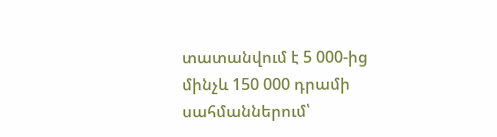տատանվում է 5 000-ից մինչև 150 000 դրամի սահմաններում՝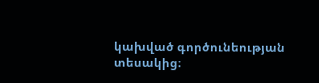կախված գործունեության տեսակից։